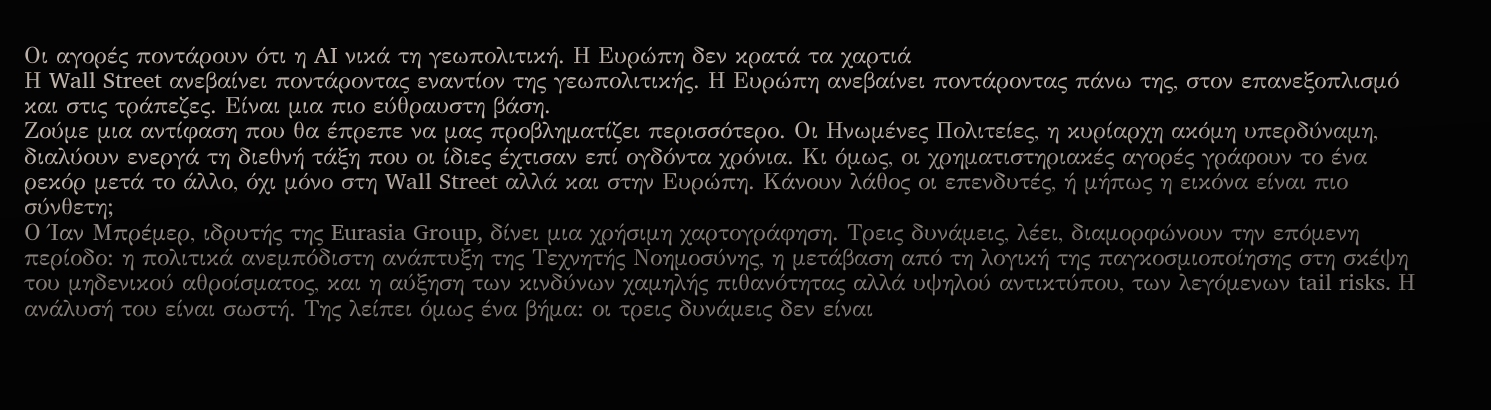Οι αγορές ποντάρουν ότι η AI νικά τη γεωπολιτική. Η Ευρώπη δεν κρατά τα χαρτιά
Η Wall Street ανεβαίνει ποντάροντας εναντίον της γεωπολιτικής. Η Ευρώπη ανεβαίνει ποντάροντας πάνω της, στον επανεξοπλισμό και στις τράπεζες. Είναι μια πιο εύθραυστη βάση.
Ζούμε μια αντίφαση που θα έπρεπε να μας προβληματίζει περισσότερο. Οι Ηνωμένες Πολιτείες, η κυρίαρχη ακόμη υπερδύναμη, διαλύουν ενεργά τη διεθνή τάξη που οι ίδιες έχτισαν επί ογδόντα χρόνια. Κι όμως, οι χρηματιστηριακές αγορές γράφουν το ένα ρεκόρ μετά το άλλο, όχι μόνο στη Wall Street αλλά και στην Ευρώπη. Κάνουν λάθος οι επενδυτές, ή μήπως η εικόνα είναι πιο σύνθετη;
Ο Ίαν Μπρέμερ, ιδρυτής της Eurasia Group, δίνει μια χρήσιμη χαρτογράφηση. Τρεις δυνάμεις, λέει, διαμορφώνουν την επόμενη περίοδο: η πολιτικά ανεμπόδιστη ανάπτυξη της Τεχνητής Νοημοσύνης, η μετάβαση από τη λογική της παγκοσμιοποίησης στη σκέψη του μηδενικού αθροίσματος, και η αύξηση των κινδύνων χαμηλής πιθανότητας αλλά υψηλού αντικτύπου, των λεγόμενων tail risks. Η ανάλυσή του είναι σωστή. Της λείπει όμως ένα βήμα: οι τρεις δυνάμεις δεν είναι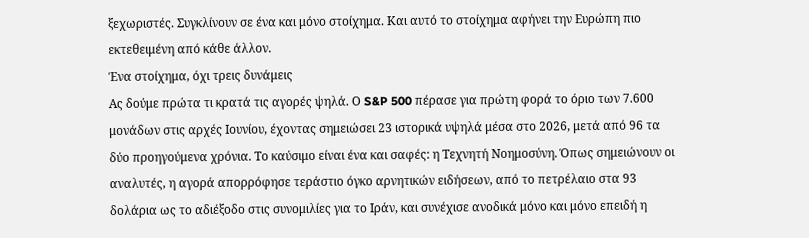ξεχωριστές. Συγκλίνουν σε ένα και μόνο στοίχημα. Και αυτό το στοίχημα αφήνει την Ευρώπη πιο εκτεθειμένη από κάθε άλλον.
Ένα στοίχημα, όχι τρεις δυνάμεις
Ας δούμε πρώτα τι κρατά τις αγορές ψηλά. Ο S&P 500 πέρασε για πρώτη φορά το όριο των 7.600 μονάδων στις αρχές Ιουνίου, έχοντας σημειώσει 23 ιστορικά υψηλά μέσα στο 2026, μετά από 96 τα δύο προηγούμενα χρόνια. Το καύσιμο είναι ένα και σαφές: η Τεχνητή Νοημοσύνη. Όπως σημειώνουν οι αναλυτές, η αγορά απορρόφησε τεράστιο όγκο αρνητικών ειδήσεων, από το πετρέλαιο στα 93 δολάρια ως το αδιέξοδο στις συνομιλίες για το Ιράν, και συνέχισε ανοδικά μόνο και μόνο επειδή η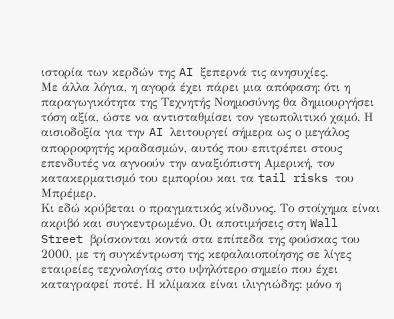ιστορία των κερδών της AI ξεπερνά τις ανησυχίες.
Με άλλα λόγια, η αγορά έχει πάρει μια απόφαση: ότι η παραγωγικότητα της Τεχνητής Νοημοσύνης θα δημιουργήσει τόση αξία, ώστε να αντισταθμίσει τον γεωπολιτικό χαμό. Η αισιοδοξία για την AI λειτουργεί σήμερα ως ο μεγάλος απορροφητής κραδασμών, αυτός που επιτρέπει στους επενδυτές να αγνοούν την αναξιόπιστη Αμερική, τον κατακερματισμό του εμπορίου και τα tail risks του Μπρέμερ.
Κι εδώ κρύβεται ο πραγματικός κίνδυνος. Το στοίχημα είναι ακριβό και συγκεντρωμένο. Οι αποτιμήσεις στη Wall Street βρίσκονται κοντά στα επίπεδα της φούσκας του 2000, με τη συγκέντρωση της κεφαλαιοποίησης σε λίγες εταιρείες τεχνολογίας στο υψηλότερο σημείο που έχει καταγραφεί ποτέ. Η κλίμακα είναι ιλιγγιώδης: μόνο η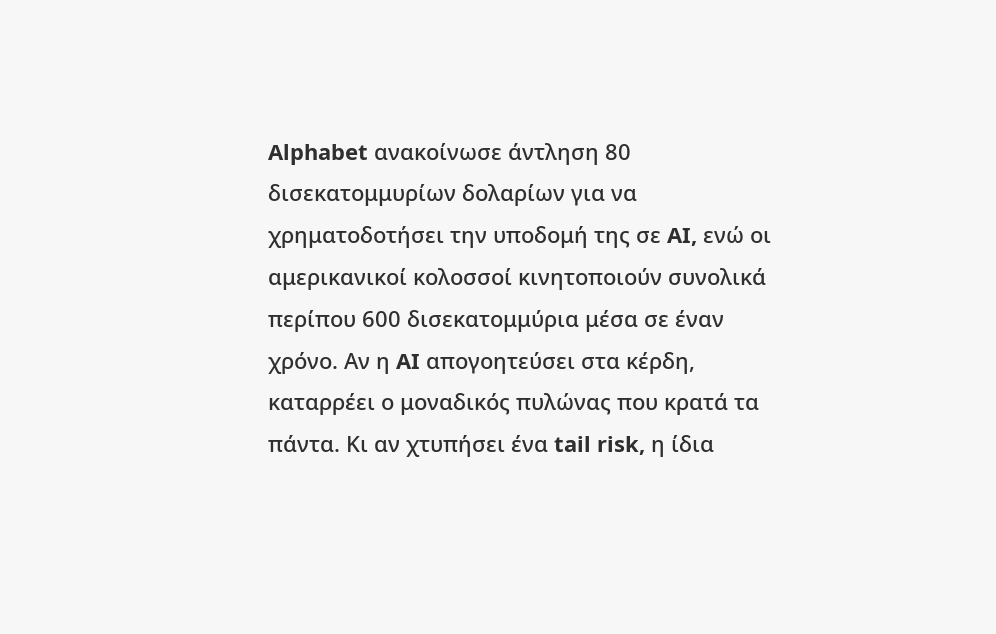Alphabet ανακοίνωσε άντληση 80 δισεκατομμυρίων δολαρίων για να χρηματοδοτήσει την υποδομή της σε AI, ενώ οι αμερικανικοί κολοσσοί κινητοποιούν συνολικά περίπου 600 δισεκατομμύρια μέσα σε έναν χρόνο. Αν η AI απογοητεύσει στα κέρδη, καταρρέει ο μοναδικός πυλώνας που κρατά τα πάντα. Κι αν χτυπήσει ένα tail risk, η ίδια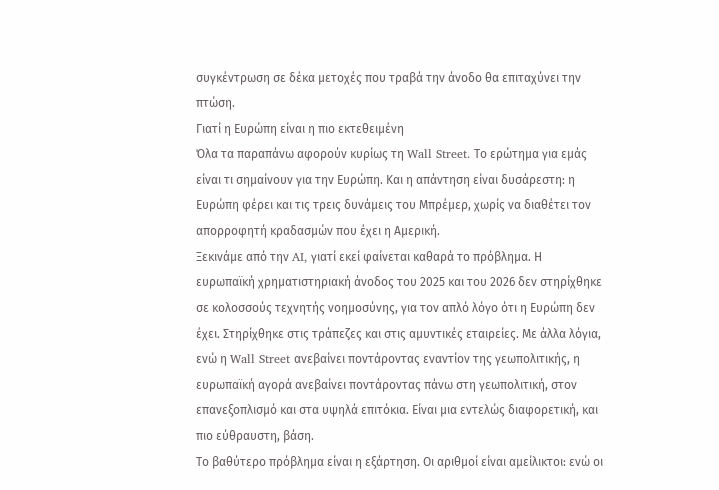συγκέντρωση σε δέκα μετοχές που τραβά την άνοδο θα επιταχύνει την πτώση.
Γιατί η Ευρώπη είναι η πιο εκτεθειμένη
Όλα τα παραπάνω αφορούν κυρίως τη Wall Street. Το ερώτημα για εμάς είναι τι σημαίνουν για την Ευρώπη. Και η απάντηση είναι δυσάρεστη: η Ευρώπη φέρει και τις τρεις δυνάμεις του Μπρέμερ, χωρίς να διαθέτει τον απορροφητή κραδασμών που έχει η Αμερική.
Ξεκινάμε από την AI, γιατί εκεί φαίνεται καθαρά το πρόβλημα. Η ευρωπαϊκή χρηματιστηριακή άνοδος του 2025 και του 2026 δεν στηρίχθηκε σε κολοσσούς τεχνητής νοημοσύνης, για τον απλό λόγο ότι η Ευρώπη δεν έχει. Στηρίχθηκε στις τράπεζες και στις αμυντικές εταιρείες. Με άλλα λόγια, ενώ η Wall Street ανεβαίνει ποντάροντας εναντίον της γεωπολιτικής, η ευρωπαϊκή αγορά ανεβαίνει ποντάροντας πάνω στη γεωπολιτική, στον επανεξοπλισμό και στα υψηλά επιτόκια. Είναι μια εντελώς διαφορετική, και πιο εύθραυστη, βάση.
Το βαθύτερο πρόβλημα είναι η εξάρτηση. Οι αριθμοί είναι αμείλικτοι: ενώ οι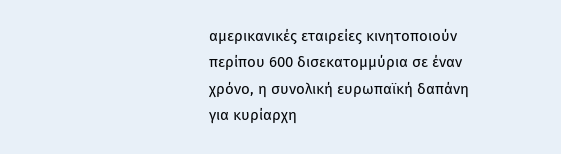αμερικανικές εταιρείες κινητοποιούν περίπου 600 δισεκατομμύρια σε έναν χρόνο, η συνολική ευρωπαϊκή δαπάνη για κυρίαρχη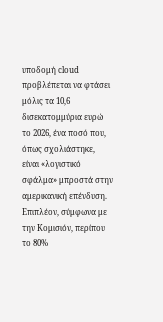υποδομή cloud προβλέπεται να φτάσει μόλις τα 10,6 δισεκατομμύρια ευρώ το 2026, ένα ποσό που, όπως σχολιάστηκε, είναι «λογιστικό σφάλμα» μπροστά στην αμερικανική επένδυση. Επιπλέον, σύμφωνα με την Κομισιόν, περίπου το 80%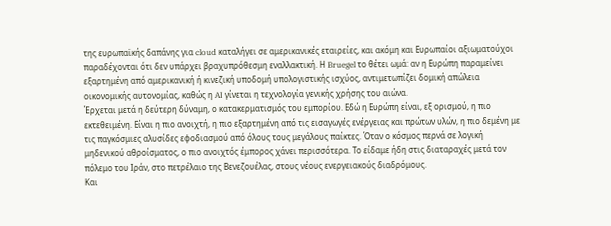της ευρωπαϊκής δαπάνης για cloud καταλήγει σε αμερικανικές εταιρείες, και ακόμη και Ευρωπαίοι αξιωματούχοι παραδέχονται ότι δεν υπάρχει βραχυπρόθεσμη εναλλακτική. Η Bruegel το θέτει ωμά: αν η Ευρώπη παραμείνει εξαρτημένη από αμερικανική ή κινεζική υποδομή υπολογιστικής ισχύος, αντιμετωπίζει δομική απώλεια οικονομικής αυτονομίας, καθώς η AI γίνεται η τεχνολογία γενικής χρήσης του αιώνα.
Έρχεται μετά η δεύτερη δύναμη, ο κατακερματισμός του εμπορίου. Εδώ η Ευρώπη είναι, εξ ορισμού, η πιο εκτεθειμένη. Είναι η πιο ανοιχτή, η πιο εξαρτημένη από τις εισαγωγές ενέργειας και πρώτων υλών, η πιο δεμένη με τις παγκόσμιες αλυσίδες εφοδιασμού από όλους τους μεγάλους παίκτες. Όταν ο κόσμος περνά σε λογική μηδενικού αθροίσματος, ο πιο ανοιχτός έμπορος χάνει περισσότερα. Το είδαμε ήδη στις διαταραχές μετά τον πόλεμο του Ιράν, στο πετρέλαιο της Βενεζουέλας, στους νέους ενεργειακούς διαδρόμους.
Και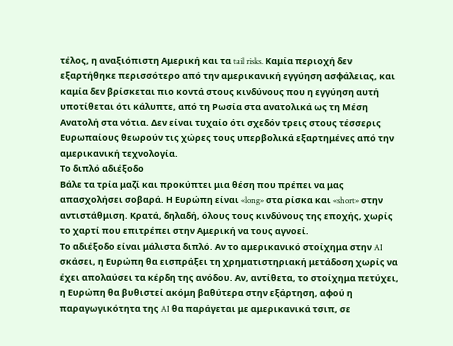τέλος, η αναξιόπιστη Αμερική και τα tail risks. Καμία περιοχή δεν εξαρτήθηκε περισσότερο από την αμερικανική εγγύηση ασφάλειας, και καμία δεν βρίσκεται πιο κοντά στους κινδύνους που η εγγύηση αυτή υποτίθεται ότι κάλυπτε, από τη Ρωσία στα ανατολικά ως τη Μέση Ανατολή στα νότια. Δεν είναι τυχαίο ότι σχεδόν τρεις στους τέσσερις Ευρωπαίους θεωρούν τις χώρες τους υπερβολικά εξαρτημένες από την αμερικανική τεχνολογία.
Το διπλό αδιέξοδο
Βάλε τα τρία μαζί και προκύπτει μια θέση που πρέπει να μας απασχολήσει σοβαρά. Η Ευρώπη είναι «long» στα ρίσκα και «short» στην αντιστάθμιση. Κρατά, δηλαδή, όλους τους κινδύνους της εποχής, χωρίς το χαρτί που επιτρέπει στην Αμερική να τους αγνοεί.
Το αδιέξοδο είναι μάλιστα διπλό. Αν το αμερικανικό στοίχημα στην AI σκάσει, η Ευρώπη θα εισπράξει τη χρηματιστηριακή μετάδοση χωρίς να έχει απολαύσει τα κέρδη της ανόδου. Αν, αντίθετα, το στοίχημα πετύχει, η Ευρώπη θα βυθιστεί ακόμη βαθύτερα στην εξάρτηση, αφού η παραγωγικότητα της AI θα παράγεται με αμερικανικά τσιπ, σε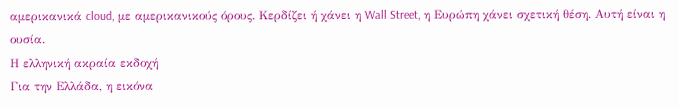αμερικανικά cloud, με αμερικανικούς όρους. Κερδίζει ή χάνει η Wall Street, η Ευρώπη χάνει σχετική θέση. Αυτή είναι η ουσία.
Η ελληνική ακραία εκδοχή
Για την Ελλάδα, η εικόνα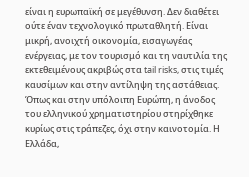είναι η ευρωπαϊκή σε μεγέθυνση. Δεν διαθέτει ούτε έναν τεχνολογικό πρωταθλητή. Είναι μικρή, ανοιχτή οικονομία, εισαγωγέας ενέργειας, με τον τουρισμό και τη ναυτιλία της εκτεθειμένους ακριβώς στα tail risks, στις τιμές καυσίμων και στην αντίληψη της αστάθειας. Όπως και στην υπόλοιπη Ευρώπη, η άνοδος του ελληνικού χρηματιστηρίου στηρίχθηκε κυρίως στις τράπεζες, όχι στην καινοτομία. Η Ελλάδα,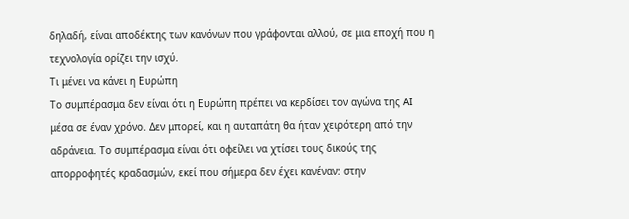δηλαδή, είναι αποδέκτης των κανόνων που γράφονται αλλού, σε μια εποχή που η τεχνολογία ορίζει την ισχύ.
Τι μένει να κάνει η Ευρώπη
Το συμπέρασμα δεν είναι ότι η Ευρώπη πρέπει να κερδίσει τον αγώνα της AI μέσα σε έναν χρόνο. Δεν μπορεί, και η αυταπάτη θα ήταν χειρότερη από την αδράνεια. Το συμπέρασμα είναι ότι οφείλει να χτίσει τους δικούς της απορροφητές κραδασμών, εκεί που σήμερα δεν έχει κανέναν: στην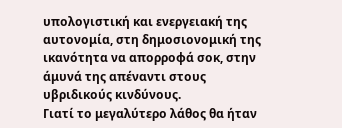υπολογιστική και ενεργειακή της αυτονομία, στη δημοσιονομική της ικανότητα να απορροφά σοκ, στην άμυνά της απέναντι στους υβριδικούς κινδύνους.
Γιατί το μεγαλύτερο λάθος θα ήταν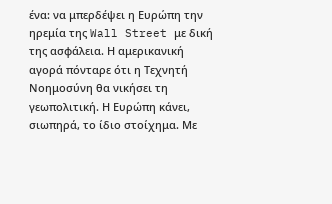ένα: να μπερδέψει η Ευρώπη την ηρεμία της Wall Street με δική της ασφάλεια. Η αμερικανική αγορά πόνταρε ότι η Τεχνητή Νοημοσύνη θα νικήσει τη γεωπολιτική. Η Ευρώπη κάνει, σιωπηρά, το ίδιο στοίχημα. Με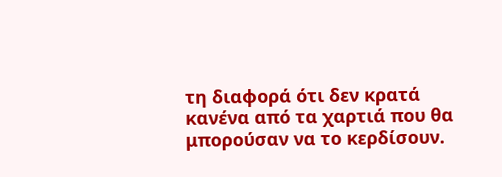τη διαφορά ότι δεν κρατά κανένα από τα χαρτιά που θα μπορούσαν να το κερδίσουν.